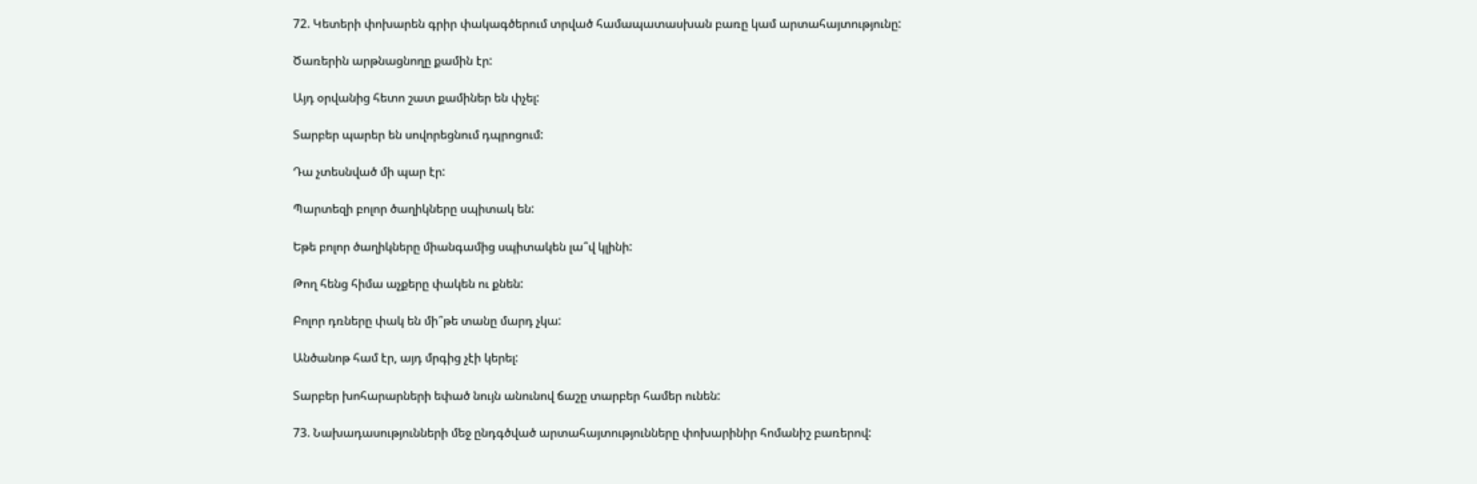72. Կետերի փոխարեն գրիր փակագծերում տրված համապատասխան բառը կամ արտահայտությունը:

Ծառերին արթնացնողը քամին էր:

Այդ օրվանից հետո շատ քամիներ են փչել:

Տարբեր պարեր են սովորեցնում դպրոցում:

Դա չտեսնված մի պար էր:

Պարտեզի բոլոր ծաղիկները սպիտակ են:

Եթե բոլոր ծաղիկները միանգամից սպիտակեն լա՞վ կլինի:

Թող հենց հիմա աչքերը փակեն ու քնեն:

Բոլոր դռները փակ են մի՞թե տանը մարդ չկա:

Անծանոթ համ էր, այդ մրգից չէի կերել:

Տարբեր խոհարարների եփած նույն անունով ճաշը տարբեր համեր ունեն:

73. Նախադասությունների մեջ ընդգծված արտահայտությունները փոխարինիր հոմանիշ բառերով: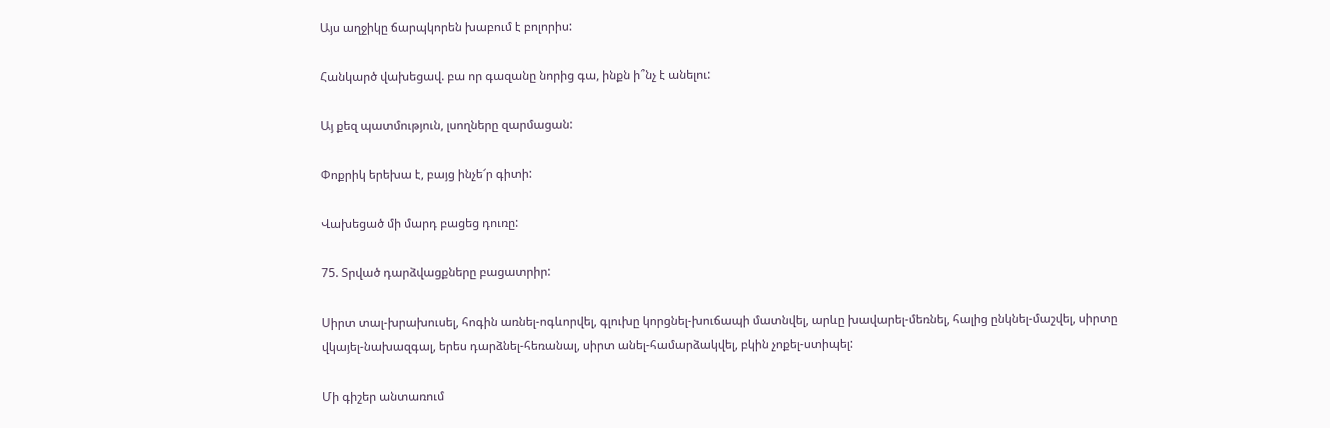Այս աղջիկը ճարպկորեն խաբում է բոլորիս:

Հանկարծ վախեցավ. բա որ գազանը նորից գա, ինքն ի՞նչ է անելու:

Այ քեզ պատմություն, լսողները զարմացան:

Փոքրիկ երեխա է, բայց ինչե՜ր գիտի:

Վախեցած մի մարդ բացեց դուռը:

75. Տրված դարձվացքները բացատրիր:

Սիրտ տալ-խրախուսել, հոգին առնել-ոգևորվել, գլուխը կորցնել-խուճապի մատնվել, արևը խավարել-մեռնել, հալից ընկնել-մաշվել, սիրտը վկայել-նախազգալ, երես դարձնել-հեռանալ, սիրտ անել-համարձակվել, բկին չոքել-ստիպել:

Մի գիշեր անտառում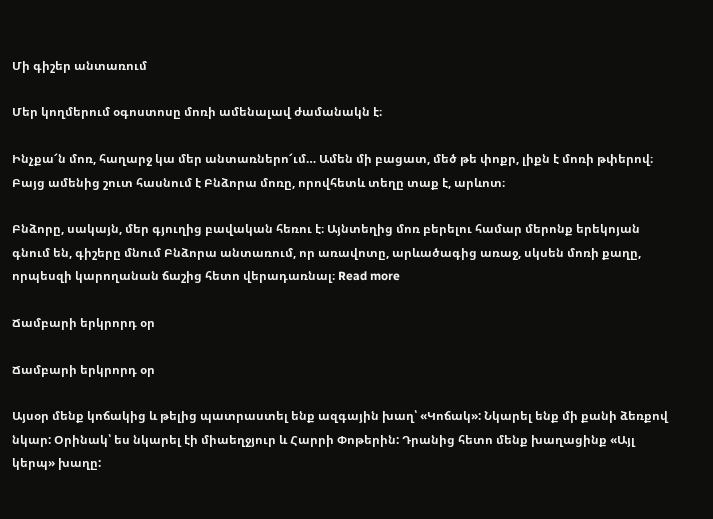Մի գիշեր անտառում

Մեր կողմերում օգոստոսը մոռի ամենալավ ժամանակն է։

Ինչքա՜ն մոռ, հաղարջ կա մեր անտառներո՜ւմ… Ամեն մի բացատ, մեծ թե փոքր, լիքն է մոռի թփերով։ Բայց ամենից շուտ հասնում է Բնձորա մոռը, որովհետև տեղը տաք է, արևոտ։

Բնձորը, սակայն, մեր գյուղից բավական հեռու է։ Այնտեղից մոռ բերելու համար մերոնք երեկոյան գնում են, գիշերը մնում Բնձորա անտառում, որ առավոտը, արևածագից առաջ, սկսեն մոռի քաղը, որպեսզի կարողանան ճաշից հետո վերադառնալ։ Read more

Ճամբարի երկրորդ օր

Ճամբարի երկրորդ օր

Այսօր մենք կոճակից և թելից պատրաստել ենք ազգային խաղ՝ «Կոճակ»: Նկարել ենք մի քանի ձեռքով նկար: Օրինակ՝ ես նկարել էի միաեղջյուր և Հարրի Փոթերին: Դրանից հետո մենք խաղացինք «Այլ կերպ» խաղը: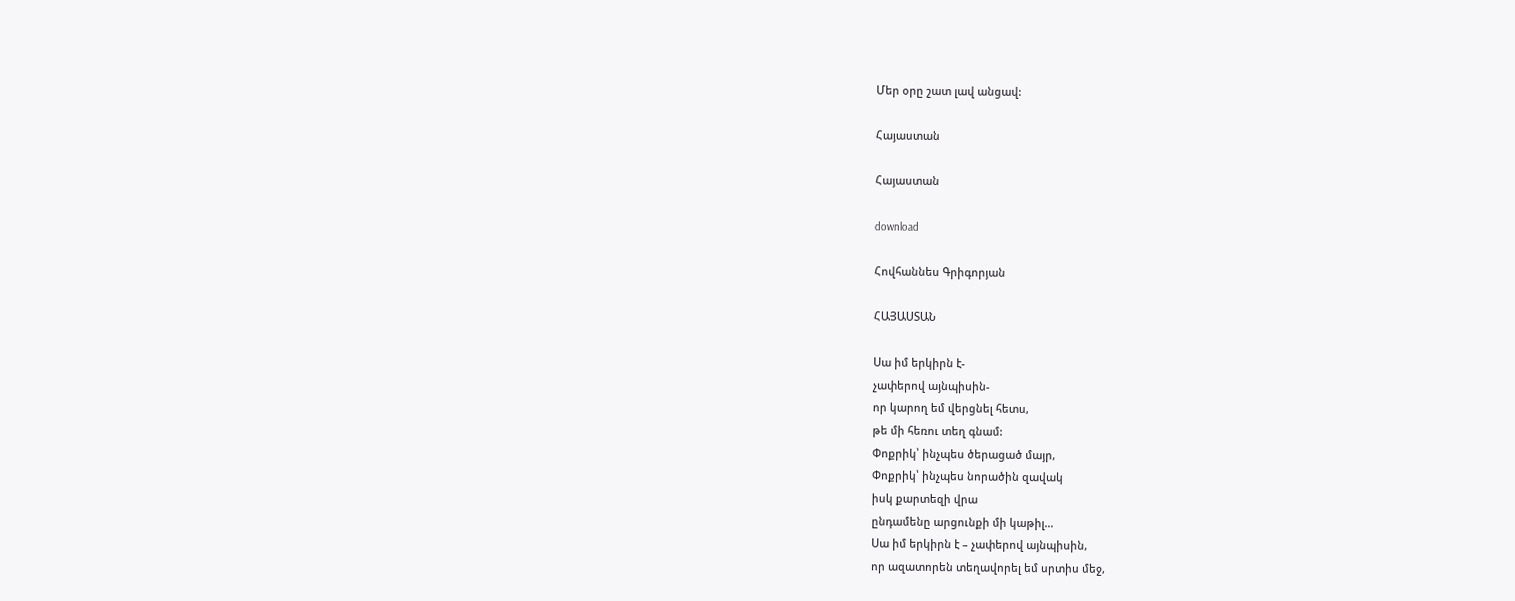Մեր օրը շատ լավ անցավ:

Հայաստան

Հայաստան

download

Հովհաննես Գրիգորյան

ՀԱՅԱՍՏԱՆ

Սա իմ երկիրն է-
չափերով այնպիսին-
որ կարող եմ վերցնել հետս,
թե մի հեռու տեղ գնամ:
Փոքրիկ՝ ինչպես ծերացած մայր,
Փոքրիկ՝ ինչպես նորածին զավակ
իսկ քարտեզի վրա
ընդամենը արցունքի մի կաթիլ…
Սա իմ երկիրն է – չափերով այնպիսին,
որ ազատորեն տեղավորել եմ սրտիս մեջ,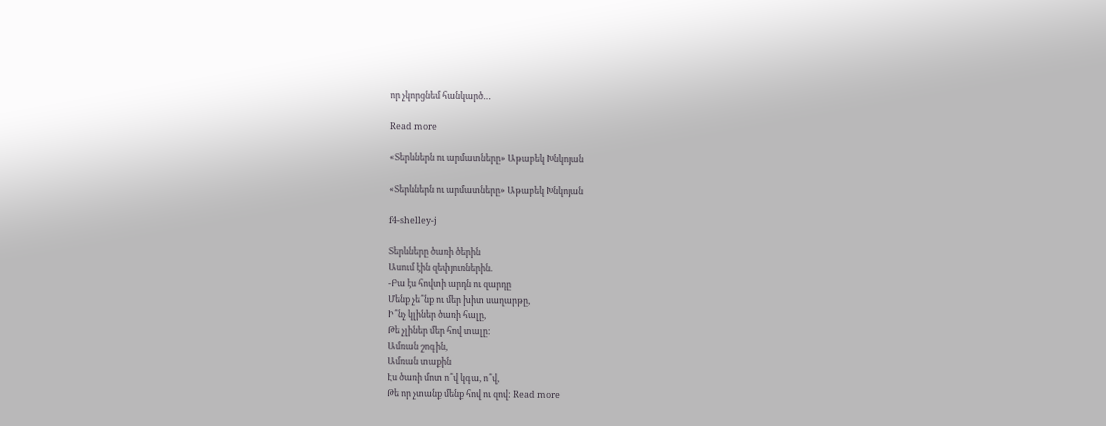որ չկորցնեմ հանկարծ…

Read more

«Տերևներն ու արմատները» Աթաբեկ Խնկոյան

«Տերևներն ու արմատները» Աթաբեկ Խնկոյան

f4-shelley-j

Տերևները ծառի ծերին
Ասում էին զեփյուռներին.
-Բա էս հովտի արդն ու զարդը
Մենք չե՞նք ու մեր խիտ սաղարթը,
Ի՞նչ կլիներ ծառի հալը,
Թե չլիներ մեր հով տալը:
Ամռան շոգին,
Ամռան տաքին
Էս ծառի մոտ ո՞վ կգա, ո՞վ,
Թե որ չտանք մենք հով ու զով: Read more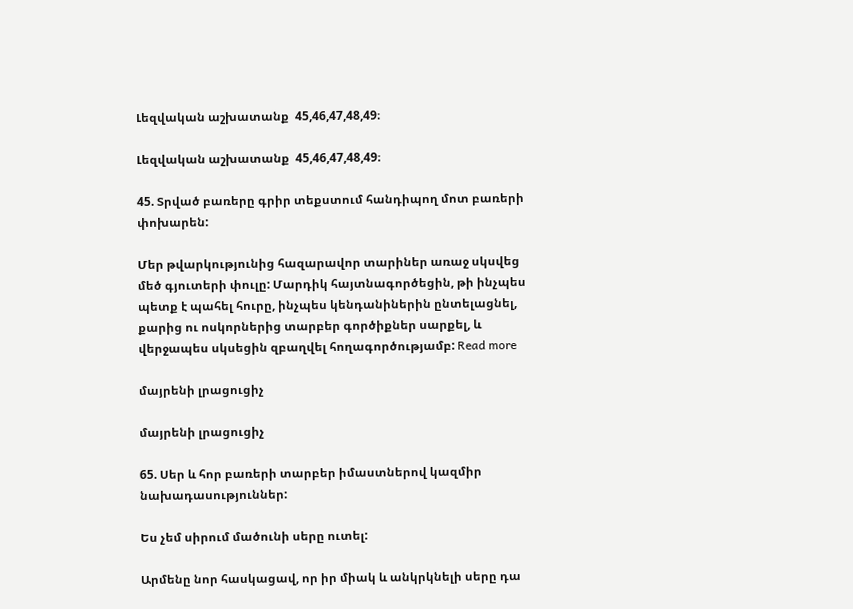Լեզվական աշխատանք  45,46,47,48,49։

Լեզվական աշխատանք  45,46,47,48,49։

45. Տրված բառերը գրիր տեքստում հանդիպող մոտ բառերի փոխարեն:

Մեր թվարկությունից հազարավոր տարիներ առաջ սկսվեց մեծ գյուտերի փուլը: Մարդիկ հայտնագործեցին, թի ինչպես պետք է պահել հուրը, ինչպես կենդանիներին ընտելացնել, քարից ու ոսկորներից տարբեր գործիքներ սարքել, և վերջապես սկսեցին զբաղվել հողագործությամբ: Read more

մայրենի լրացուցիչ

մայրենի լրացուցիչ

65. Սեր և հոր բառերի տարբեր իմաստներով կազմիր նախադասություններ:

Ես չեմ սիրում մածունի սերը ուտել:

Արմենը նոր հասկացավ, որ իր միակ և անկրկնելի սերը դա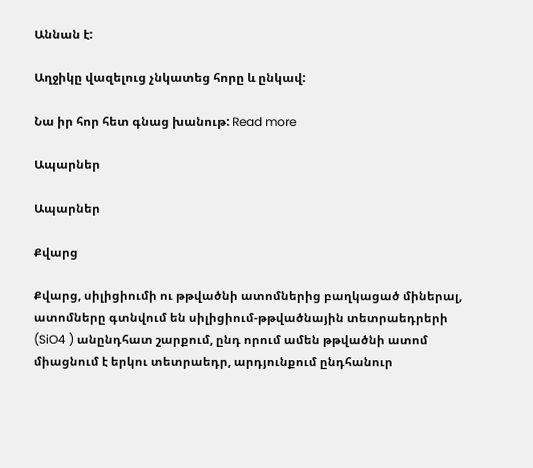Աննան է:

Աղջիկը վազելուց չնկատեց հորը և ընկավ:

Նա իր հոր հետ գնաց խանութ: Read more

Ապարներ

Ապարներ

Քվարց

Քվարց, սիլիցիումի ու թթվածնի ատոմներից բաղկացած միներալ, ատոմները գտնվում են սիլիցիում-թթվածնային տետրաեդրերի (SiO4 ) անընդհատ շարքում, ընդ որում ամեն թթվածնի ատոմ միացնում է երկու տետրաեդր, արդյունքում ընդհանուր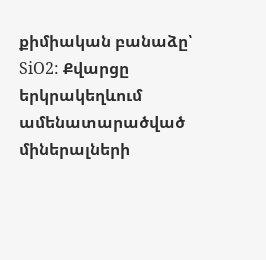քիմիական բանաձը՝ SiO2: Քվարցը երկրակեղևում ամենատարածված միներալների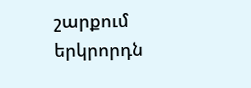շարքում երկրորդն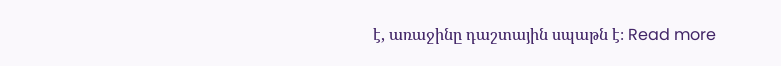է, առաջինը դաշտային սպաթն է։ Read more